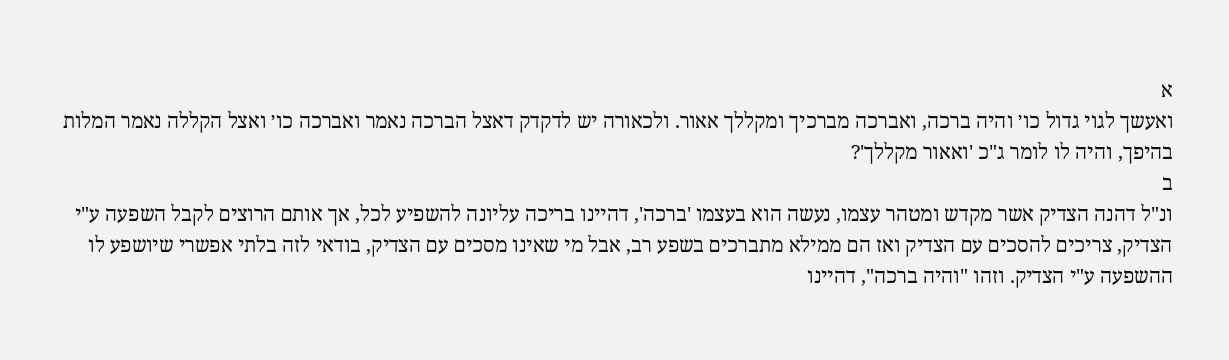א
ואעשך לגוי גדול כו׳ והיה ברכה, ואברכה מברכיך ומקללך אאור. ולכאורה יש לדקדק דאצל הברכה נאמר ואברכה כו׳ ואצל הקללה נאמר המלות בהיפך, והיה לו לומר ג"כ 'ואאור מקללך'?
ב
ונ"ל דהנה הצדיק אשר מקדש ומטהר עצמו, נעשה הוא בעצמו 'ברכה', דהיינו בריכה עליונה להשפיע לכל, אך אותם הרוצים לקבל השפעה ע"י הצדיק, צריכים להסכים עם הצדיק ואז הם ממילא מתברכים בשפע רב, אבל מי שאינו מסכים עם הצדיק, בודאי לזה בלתי אפשרי שיושפע לו ההשפעה ע"י הצדיק. וזהו "והיה ברכה", דהיינו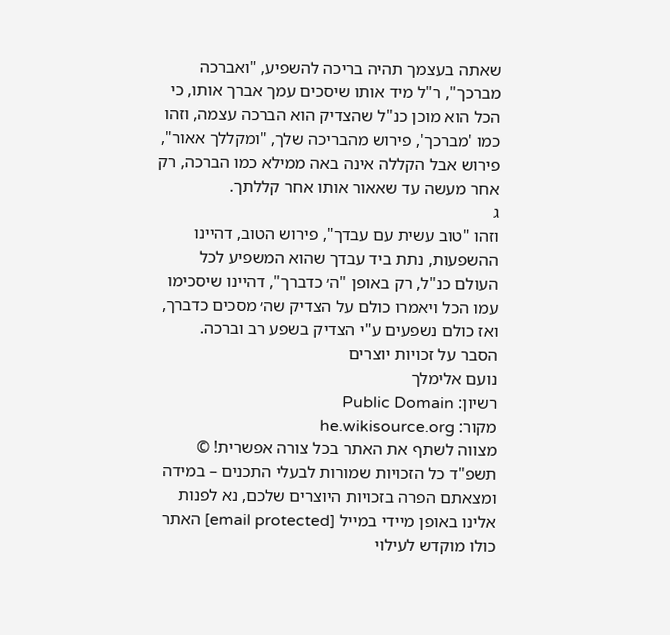שאתה בעצמך תהיה בריכה להשפיע, "ואברכה מברכך", ר"ל מיד אותו שיסכים עמך אברך אותו, כי הכל הוא מוכן כנ"ל שהצדיק הוא הברכה עצמה, וזהו כמו 'מברכך', פירוש מהבריכה שלך, "ומקללך אאור", פירוש אבל הקללה אינה באה ממילא כמו הברכה, רק אחר מעשה עד שאאור אותו אחר קללתך.
ג
וזהו "טוב עשית עם עבדך", פירוש הטוב, דהיינו ההשפעות, נתת ביד עבדך שהוא המשפיע לכל העולם כנ"ל, רק באופן "ה׳ כדברך", דהיינו שיסכימו עמו הכל ויאמרו כולם על הצדיק שה׳ מסכים כדברך, ואז כולם נשפעים ע"י הצדיק בשפע רב וברכה.
הסבר על זכויות יוצרים
נועם אלימלך
רשיון: Public Domain
מקור: he.wikisource.org
מצווה לשתף את האתר בכל צורה אפשרית! © תשפ"ד כל הזכויות שמורות לבעלי התכנים – במידה ומצאתם הפרה בזכויות היוצרים שלכם, נא לפנות אלינו באופן מיידי במייל [email protected] האתר כולו מוקדש לעילוי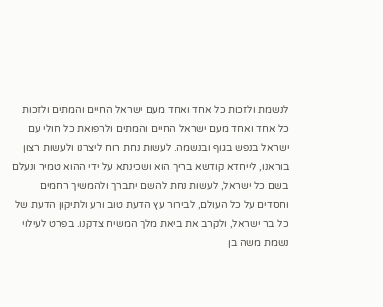לנשמת ולזכות כל אחד ואחד מעם ישראל החיים והמתים ולזכות כל אחד ואחד מעם ישראל החיים והמתים ולרפואת כל חולי עם ישראל בנפש בגוף ובנשמה. לעשות נחת רוח ליצרנו ולעשות רצון בוראנו, לייחדא קודשא בריך הוא ושכינתא על ידי ההוא טמיר ונעלם בשם כל ישראל, לעשות נחת להשם יתברך ולהמשיך רחמים וחסדים על כל העולם, לבירור עץ הדעת טוב ורע ולתיקון הדעת של כל בר ישראל, ולקרב את ביאת מלך המשיח צדקנו. בפרט לעילוי נשמת משה בן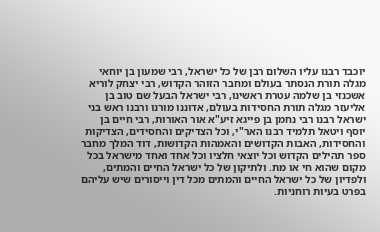יוכבד רבנו עליו השלום רבן של כל ישראל, רבי שמעון בן יוחאי מגלה תורת הנסתר בעולם ומחבר הזוהר הקדוש, רבי יצחק לוריא אשכנזי בן שלמה עטרת ראשינו, רבי ישראל הבעל שם טוב בן אליעזר מגלה תורת החסידות בעולם, אדוננו מורנו ורבנו ראש בני ישראל רבנו רבי נחמן בן פייגא זיע"א אור האורות, רבי חיים בן יוסף ויטאל תלמיד רבנו האר"י, וכל הצדיקים והחסידים, הצדיקות והחסידות, האבות הקדושים והאמהות הקדושות, דוד המלך מחבר ספר תהילים הקדוש וכל יוצאי חלציו וכל אחד ואחד מישראל בכל מקום שהוא חי או מת. ולתיקון של כל ישראל החיים והמתים, ולפדיון של כל ישראל החיים והמתים מכל דין וייסורים שיש עליהם בפרט בעיות רוחניות.